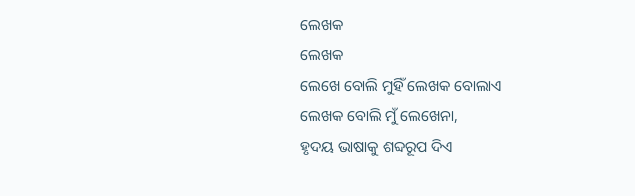ଲେଖକ
ଲେଖକ
ଲେଖେ ବୋଲି ମୁହିଁ ଲେଖକ ବୋଲାଏ
ଲେଖକ ବୋଲି ମୁଁ ଲେଖେନା,
ହୃଦୟ ଭାଷାକୁ ଶବ୍ଦରୂପ ଦିଏ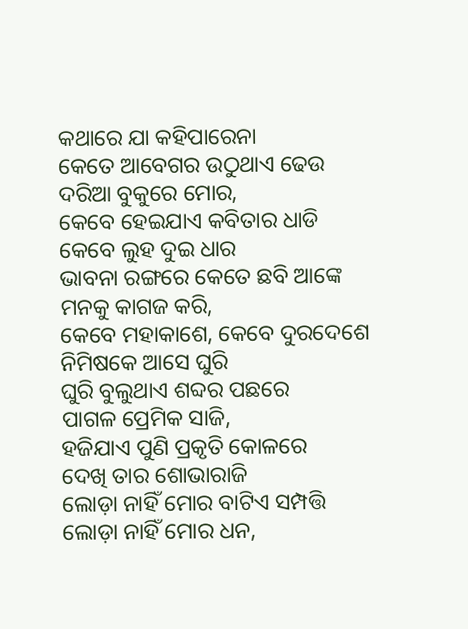କଥାରେ ଯା କହିପାରେନା
କେତେ ଆବେଗର ଉଠୁଥାଏ ଢେଉ
ଦରିଆ ବୁକୁରେ ମୋର,
କେବେ ହେଇଯାଏ କବିତାର ଧାଡି
କେବେ ଲୁହ ଦୁଇ ଧାର
ଭାବନା ରଙ୍ଗରେ କେତେ ଛବି ଆଙ୍କେ
ମନକୁ କାଗଜ କରି,
କେବେ ମହାକାଶେ, କେବେ ଦୁରଦେଶେ
ନିମିଷକେ ଆସେ ଘୁରି
ଘୁରି ବୁଲୁଥାଏ ଶବ୍ଦର ପଛରେ
ପାଗଳ ପ୍ରେମିକ ସାଜି,
ହଜିଯାଏ ପୁଣି ପ୍ରକୃତି କୋଳରେ
ଦେଖି ତାର ଶୋଭାରାଜି
ଲୋଡ଼ା ନାହିଁ ମୋର ବାଟିଏ ସମ୍ପତ୍ତି
ଲୋଡ଼ା ନାହିଁ ମୋର ଧନ,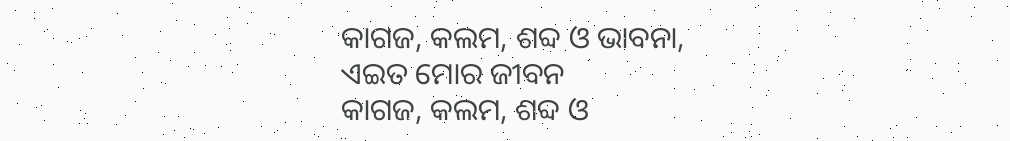କାଗଜ, କଲମ, ଶବ୍ଦ ଓ ଭାବନା,
ଏଇତ ମୋର ଜୀବନ
କାଗଜ, କଲମ, ଶବ୍ଦ ଓ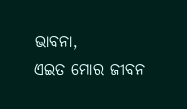ଭାବନା,
ଏଇତ ମୋର ଜୀବନ